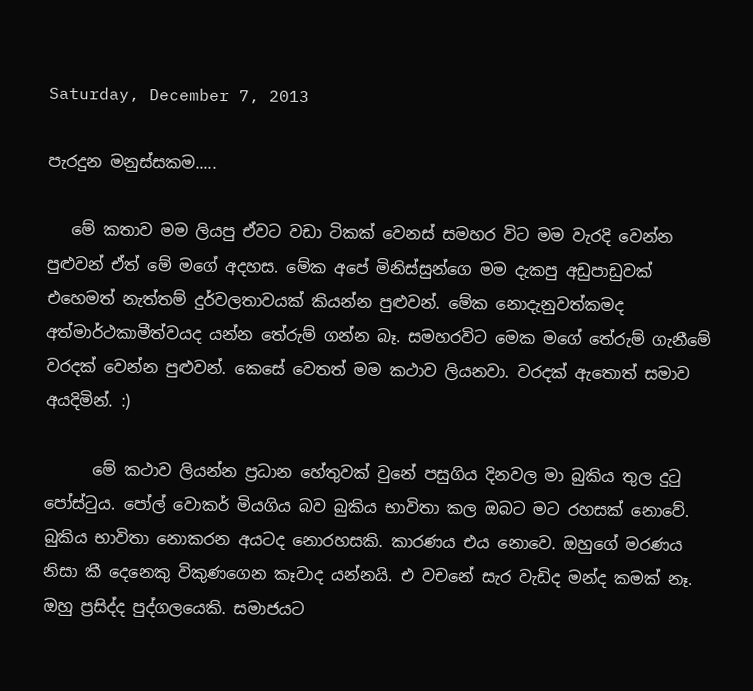Saturday, December 7, 2013

පැරදුන මනුස්සකම.....

   මේ කතාව මම ලියපු ඒවට වඩා ටිකක් වෙනස් සමහර විට මම වැරදි වෙන්න පුළුවන් ඒත් මේ මගේ අදහස. මේක අපේ මිනිස්සුන්ගෙ මම දැකපු අඩුපාඩුවක් එහෙමත් නැත්තම් දුර්වලතාවයක් කියන්න පුළුවන්. මේක නොදැනුවත්කමද අත්මාර්ථකාමීත්වයද යන්න තේරුම් ගන්න බෑ. සමහරවිට මෙක මගේ තේරුම් ගැනීමේ වරදක් වෙන්න පුළුවන්. කෙසේ වෙතත් මම කථාව ලියනවා. වරදක් ඇතොත් සමාව අයදිමින්. :)

      මේ කථාව ලියන්න ප්‍රධාන හේතුවක් වුනේ පසුගිය දිනවල මා බුකිය තුල දුටු පෝස්ටුය. පෝල් වොකර් මියගිය බව බුකිය භාවිතා කල ඔබට මට රහසක් නොවේ. බුකිය භාවිතා නොකරන අයටද නොරහසකි. කාරණය එය නොවෙ. ඔහුගේ මරණය නිසා කී දෙනෙකු විකුණගෙන කෑවාද යන්නයි. එ වචනේ සැර වැඩිද මන්ද කමක් නෑ. ඔහු ප්‍රසිද්ද පුද්ගලයෙකි. සමාජයට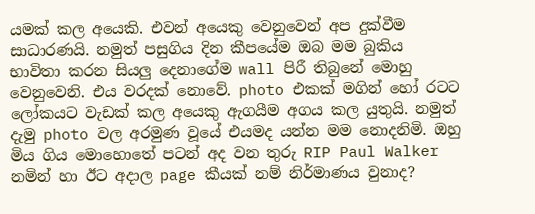යමක් කල අයෙකි. එවන් අයෙකු වෙනුවෙන් අප දුක්වීම සාධාරණයි. නමුත් පසුගිය දින කීපයේම ඔබ මම බුකිය භාවිතා කරන සියලු දෙනාගේම wall පිරී තිබුනේ මොහු වෙනුවෙනි. එය වරදක් නොවේ. photo එකක් මගින් හෝ රටට ලෝකයට වැඩක් කල අයෙකු ඇගයීම අගය කල යුතුයි. නමුත් දැමු photo වල අරමුණ වූයේ එයමද යන්න මම නොදනිමි. ඔහු මිය ගිය මොහොතේ පටන් අද වන තුරු RIP Paul Walker නමින් හා ඊට අදාල page කීයක් නම් නිර්මාණය වුනාද?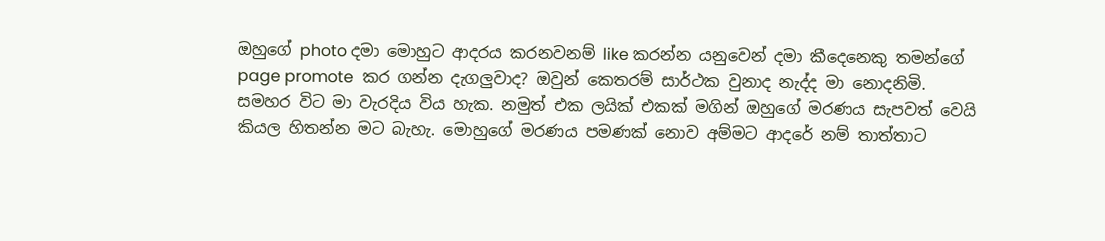ඔහුගේ photo දමා මොහුට ආදරය කරනවනම් like කරන්න යනුවෙන් දමා කීදෙනෙකු තමන්ගේ page promote  කර ගන්න දැගලුවාද? ඔවුන් කෙතරම් සාර්ථක වුනාද නැද්ද මා ‍නොදනිමි. සමහර විට මා වැරදිය විය හැක. නමුත් එක ලයික් එකක් මගින් ඔහුගේ මරණය සැපවත් වෙයි කියල හිතන්න මට බැහැ. මොහුගේ මරණය පමණක් නොව අම්මට ආදරේ නම් තාත්තාට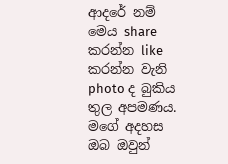ආදරේ නම් මෙය share කරන්න like කරන්න වැනි  photo ද බුකිය තුල අපමණය. මගේ අදහස ඔබ ඔවුන්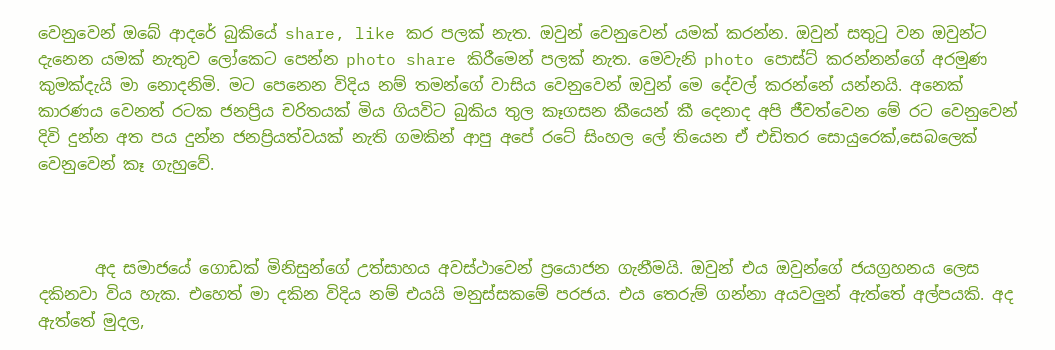වෙනුවෙන් ඔබේ ආදරේ බුකියේ share, like කර පලක් නැත. ඔවුන් වෙනුවෙන් යමක් කරන්න. ඔවුන් සතුටු වන ඔවුන්ට දැනෙන යමක් නැතුව ලෝකෙට පෙන්න photo share කිරීමෙන් පලක් නැත. මෙවැනි photo පොස්ට් කරන්නන්ගේ අරමුණ කුමක්දැයි මා නොදනිමි. මට පෙනෙන විදිය නම් තමන්ගේ වාසිය වෙනුවෙන් ඔවුන් මෙ දේවල් කරන්නේ යන්නයි. අනෙක් කාරණය වෙනත් රටක ජනප්‍රිය චරිතයක් මිය ගියවිට බුකිය තුල කෑගසන කීයෙන් කී දෙනාද අපි ජීවත්වෙන මේ රට වෙනුවෙන් දිවි දුන්න අත පය දුන්න ජනප්‍රියත්වයක් නැති ගමකින් ආපු අපේ රටේ සිංහල ලේ තියෙන ඒ එඩිතර සොයුරෙක්,සෙබලෙක් වෙනුවෙන් කෑ ගැහුවේ.



       අද සමාජයේ ගොඩක් මිනිසුන්ගේ උත්සාහය අවස්ථාවෙන් ප්‍රයොජන ගැනීමයි. ඔවුන් එය ඔවුන්ගේ ජයග්‍රහනය ලෙස දකිනවා විය හැක. එහෙත් මා දකින විදිය නම් එයයි මනුස්සකමේ පරජය. එය තෙරුම් ගන්නා අයවලුන් ඇත්තේ අල්පයකි. අද ඇත්තේ මුදල,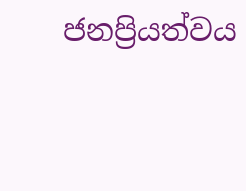ජනප්‍රියත්වය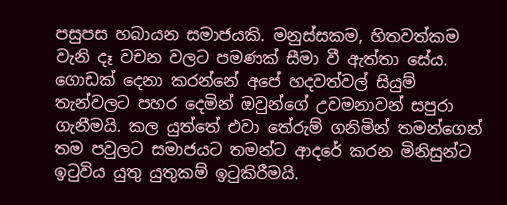පසුපස හබායන සමාජයකි. මනුස්සකම, හිතවත්කම වැනි දෑ වචන වලට පමණක් සීමා වී ඇත්තා සේය. ගොඩක් දෙනා කරන්නේ අපේ හදවත්වල් සියුම් තැන්වලට පහර දෙමින් ඔවුන්ගේ උවමනාවන් සපුරා ගැනීමයි. කල යුත්තේ එවා තේරුම් ගනිමින් තමන්ගෙන් තම පවුලට සමාජයට තමන්ට ආදරේ කරන මිනිසුන්ට ඉටුවිය යුතු යුතුකම් ඉටුකිරීමයි.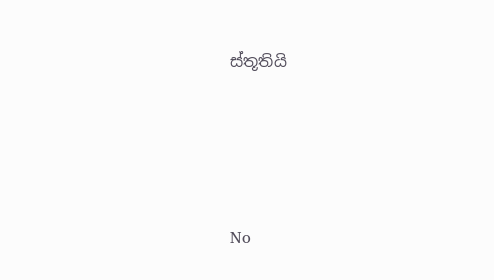ස්තූතියි






No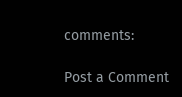comments:

Post a Comment